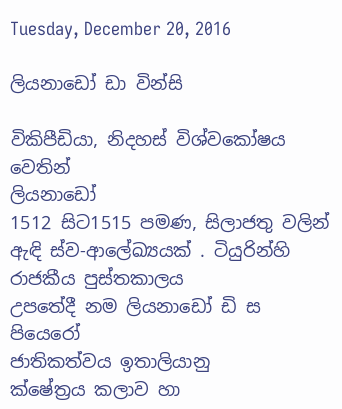Tuesday, December 20, 2016

ලියනාඩෝ ඩා වින්සි

විකිපීඩියා, නිදහස් විශ්වකෝෂය වෙතින්
ලියනාඩෝ
1512 සිට1515 පමණ, සිලාජතු වලින් ඇඳි ස්ව-ආලේඛ්‍යයක් . ටියුරින්හි රාජකීය පුස්තකාලය
උපතේදී නම ලියනාඩෝ ඩි ස පියෙරෝ
ජාතිකත්වය ඉතාලියානු
ක්ෂේත්‍රය කලාව හා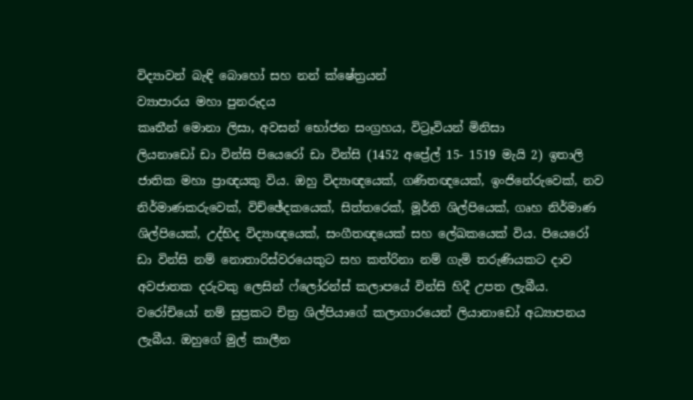විද්‍යාවන් බැඳි බොහෝ සහ නන් ක්ෂේත්‍රයන්
ව්‍යාපාරය මහා පුනරුදය
කෘතීන් මොනා ලිසා, අවසන් භෝජන සංග්‍රහය, විට්‍රෑවියන් මිනිසා
ලියනාඩෝ ඩා වින්සි පියෙරෝ ඩා වින්සි (1452 අප්‍රේල් 15- 1519 මැයි 2) ඉතාලි ජාතික මහා ප්‍රාඥයකු විය. ඔහු විද්‍යාඥයෙක්, ගණිතඥයෙක්, ඉංජිනේරුවෙක්, නව නිර්මාණකරුවෙක්, විච්ඡේදකයෙක්, සිත්තරෙක්, මූර්ති ශිල්පියෙක්, ගෘහ නිර්මාණ ශිල්පියෙක්, උද්භිද විද්‍යාඥයෙක්, සංගීතඥයෙක් සහ ලේඛකයෙක් විය. පියෙරෝ ඩා වින්සි නම් නොතාරිස්වරයෙකුට සහ කත්රිනා නම් ගැමි තරුණියකට දාව අවජාතක දරුවකු ලෙසින් ෆ්ලෝරන්ස් කලාපයේ වින්සි හිදී උපත ලැබීය. වරෝචියෝ නම් සුප්‍රකට චිත්‍ර ශිල්පියාගේ කලාගාරයෙන් ලියානාඩෝ අධ්‍යාපනය ලැබීය. ඔහුගේ මුල් කාලීන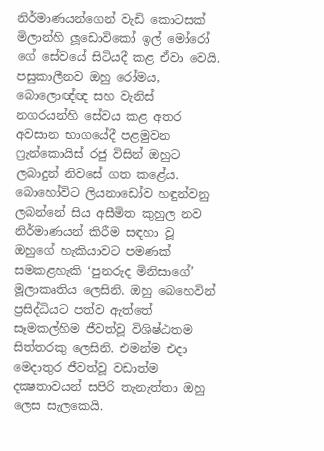නිර්මාණයන්ගෙන් වැඩි කොටසක් මිලාන්හි ලූඩොවිකෝ ඉල් මෝරෝ ගේ සේවයේ සිටියදී කළ ඒවා වෙයි. පසුකාලීනව ඔහු රෝමය, බොලොඥ්ඥ සහ වැනිස් නගරයන්හි සේවය කළ අතර අවසාන භාගයේදී පළමුවන ෆ්‍රැන්කොයිස් රජු විසින් ඔහුට ලබාදුන් නිවසේ ගත කළේය.
බොහෝවිට ලියනාඩෝව හඳුන්වනු ලබන්නේ සිය අසීමිත කුහුල නව නිර්මාණයන් කිරීම සඳහා වූ ඔහුගේ හැකියාවට පමණක් සමකළහැකි ‘පුනරුද මිනිසාගේ’ මූලාකෘතිය ලෙසිනි. ඔහු බෙහෙවින් ප්‍රසිද්ධියට පත්ව ඇත්තේ සෑමකල්හිම ජීවත්වූ විශිෂ්ඨතම සිත්තරකු ලෙසිනි. එමන්ම එදා මෙදාතුර ජීවත්වූ වඩාත්ම දක්‍ෂතාවයන් සපිරි තැනැත්තා ඔහු ලෙස සැලකෙයි.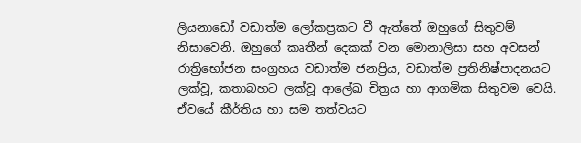ලියනාඩෝ වඩාත්ම ලෝකප්‍රකට වී ඇත්තේ ඔහුගේ සිතුවම් නිසාවෙනි. ඔහුගේ කෘතීන් දෙකක් වන මොනාලිසා සහ අවසන් රාත්‍රිභෝජන සංග්‍රහය වඩාත්ම ජනප්‍රිය, වඩාත්ම ප්‍රතිනිෂ්පාදනයට ලක්වූ, කතාබහට ලක්වූ ආලේඛ චිත්‍රය හා ආගමික සිතුවම වෙයි. ඒවයේ කීර්තිය හා සම තත්වයට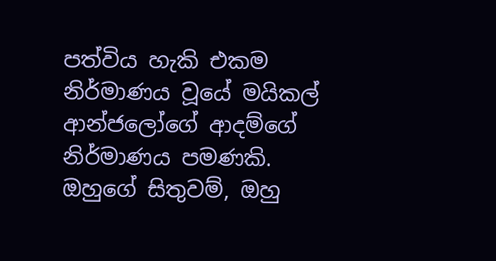පත්විය හැකි එකම නිර්මාණය වූයේ මයිකල් ආන්ජලෝගේ ආදම්ගේ නිර්මාණය පමණකි. ඔහුගේ සිතුවම්, ඔහු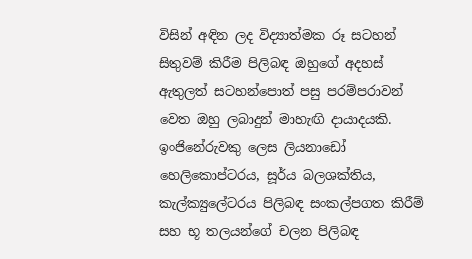විසින් අඳින ලද විද්‍යාත්මක රූ සටහන් සිතුවම් කිරීම පිලිබඳ ඔහුගේ අදහස් ඇතුලත් සටහන්පොත් පසු පරම්පරාවන් වෙත ඔහු ලබාදුන් මාහැඟි දායාදයකි.
ඉංජිනේරුවකු ලෙස ලියනාඩෝ හෙලිකොප්ටරය, සූර්ය බලශක්තිය, කැල්ක්‍යුලේටරය පිලිබඳ සංකල්පගත කිරීම් සහ භූ තලයන්ගේ චලන පිලිබඳ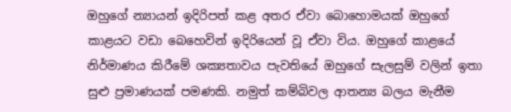ඔහුගේ න්‍යායන් ඉදිරිපත් කළ අතර ඒවා බොහොමයක් ඔහුගේ කාළයට වඩා බෙහෙවින් ඉදිරියෙන් වූ ඒවා විය. ඔහුගේ කාළයේ නිර්මාණය කිරීමේ ශක්‍යතාවය පැවතියේ ඔහුගේ සැලසුම් වලින් ඉතා සුළු ප්‍රමාණයක් පමණකි. නමුත් කම්බිවල ආතන්‍ය බලය මැනීම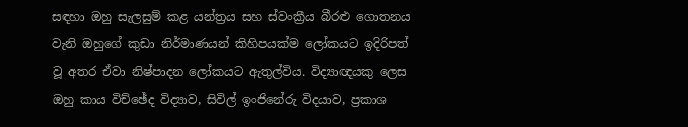සඳහා ඔහු සැලසුම් කළ යන්ත්‍රය සහ ස්වංක්‍රීය බීරළු ගොතනය වැනි ඔහුගේ කුඩා නිර්මාණයන් කිහිපයක්ම ලෝකයට ඉදිරිපත් වූ අතර ඒවා නිෂ්පාදන ලෝකයට ඇතුල්විය. විද්‍යාඥයකු ලෙස ඔහු කාය විච්ඡේද විද්‍යාව, සිවිල් ඉංජිනේරු විදයාව, ප්‍රකාශ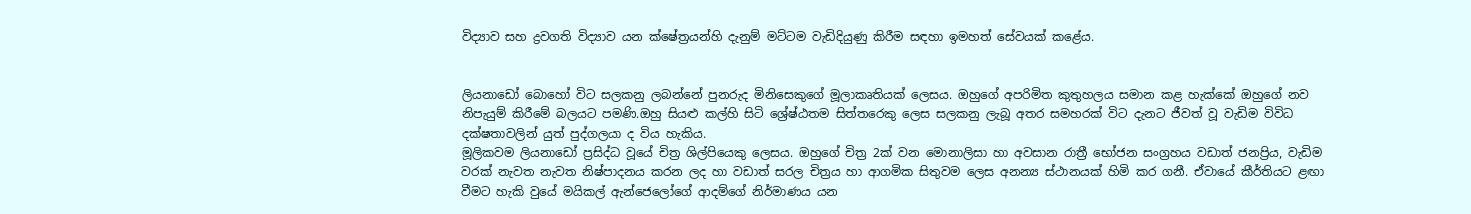විද්‍යාව සහ ද්‍රවගති විද්‍යාව යන ක්ෂේත්‍රයන්හි දැනුම් මට්ටම වැඩිදියුණු කිරීම සඳහා ඉමහත් සේවයක් කළේය.


ලියනාඩෝ බොහෝ විට සලකනු ලබන්නේ පුනරුද මිනිසෙකුගේ මූලාකෘතියක් ලෙසය. ඔහුගේ අපරිමිත කුතුහලය සමාන කළ හැක්කේ ඔහුගේ නව නිපැයුම් කිරීමේ බලයට පමණි.ඔහු සියළු කල්හි සිටි ශ්‍රේෂ්ඨතම සිත්තරෙකු ලෙස සලකනු ලැබූ අතර සමහරක් විට දැනට ජීවත් වූ වැඩිම විවිධ දක්ෂතාවලින් යුත් පුද්ගලයා ද විය හැකිය.
මූලිකවම ලියනාඩෝ ප්‍රසිද්ධ වූයේ චිත්‍ර ශිල්පියෙකු ලෙසය. ඔහුගේ චිත්‍ර 2ක් වන මොනාලිසා හා අවසාන රාත්‍රී භෝජන සංග්‍රහය වඩාත් ජනප්‍රිය, වැඩිම වරක් නැවත නැවත නිෂ්පාදනය කරන ලද හා වඩාත් සරල චිත්‍රය හා ආගමික සිතුවම ලෙස අනන්‍ය ස්ථානයක් හිමි කර ගනී. ඒවායේ කීර්තියට ළඟා වීමට හැකි වුයේ මයිකල් ඇන්ජෙලෝගේ ආදම්ගේ නිර්මාණය යන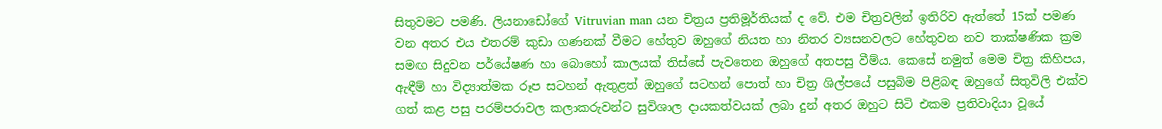සිතුවමට පමණි. ලියනාඩෝගේ Vitruvian man යන චිත්‍රය ප්‍රතිමූර්තියක් ද වේ. එම චිත්‍රවලින් ඉතිරිව ඇත්තේ 15ක් පමණ වන අතර එය එතරම් කුඩා ගණනක් වීමට හේතුව ඔහුගේ නියත හා නිතර ව්‍යසනවලට හේතුවන නව තාක්ෂණික ක්‍රම සමඟ සිදුවන පර්යේෂණ හා බොහෝ කාලයක් තිස්සේ පැවතෙන ඔහුගේ අතපසු වීම්ය. කෙසේ නමුත් මෙම චිත්‍ර කිහිපය, ඇඳීම් හා විද්‍යාත්මක රූප සටහන් ඇතුළත් ඔහුගේ සටහන් පොත් හා චිත්‍ර ශිල්පයේ පසුබිම පිළිබඳ ඔහුගේ සිතුවිලි එක්ව ගත් කළ පසු පරම්පරාවල කලාකරුවන්ට සුවිශාල දායකත්වයක් ලබා දුන් අතර ඔහුට සිටි එකම ප්‍රතිවාදියා වූයේ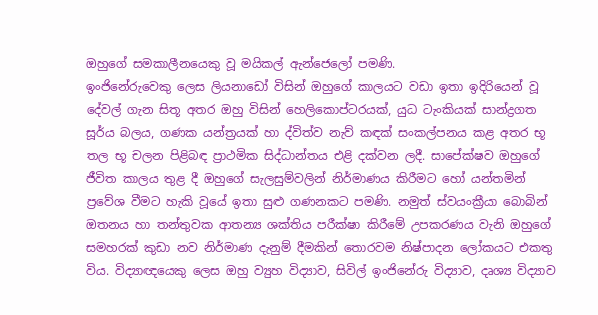ඔහුගේ සමකාලීනයෙකු වූ මයිකල් ඇන්ජෙලෝ පමණි.
ඉංජිනේරුවෙකු ලෙස ලියනාඩෝ විසින් ඔහුගේ කාලයට වඩා ඉතා ඉදිරියෙන් වූ දේවල් ගැන සිතූ අතර ඔහු විසින් හෙලිකොප්ටරයක්, යුධ ටැංකියක් සාන්ද්‍රගත සූර්ය බලය, ගණක යන්ත්‍රයක් හා ද්විත්ව නැව් කඳක් සංකල්පනය කළ අතර භූ තල භූ චලන පිළිබඳ ප්‍රාථමික සිද්ධාන්තය එළි දක්වන ලදී. සාපේක්ෂව ඔහුගේ ජීවිත කාලය තුළ දී ඔහුගේ සැලසුම්වලින් නිර්මාණය කිරීමට හෝ යන්තමින් ප්‍රවේශ වීමට හැකි වූයේ ඉතා සුළු ගණනකට පමණි. නමුත් ස්වයංක්‍රීයා බොබින් ඔතනය හා තන්තුවක ආතන්‍ය ශක්තිය පරීක්ෂා කිරීමේ උපකරණය වැනි ඔහුගේ සමහරක් කුඩා නව නිර්මාණ දැනුම් දීමකින් තොරවම නිෂ්පාදන ලෝකයට එකතු විය. විද්‍යාඥයෙකු ලෙස ඔහු ව්‍යුහ විද්‍යාව, සිවිල් ඉංජිනේරු විද්‍යාව, දෘශ්‍ය විද්‍යාව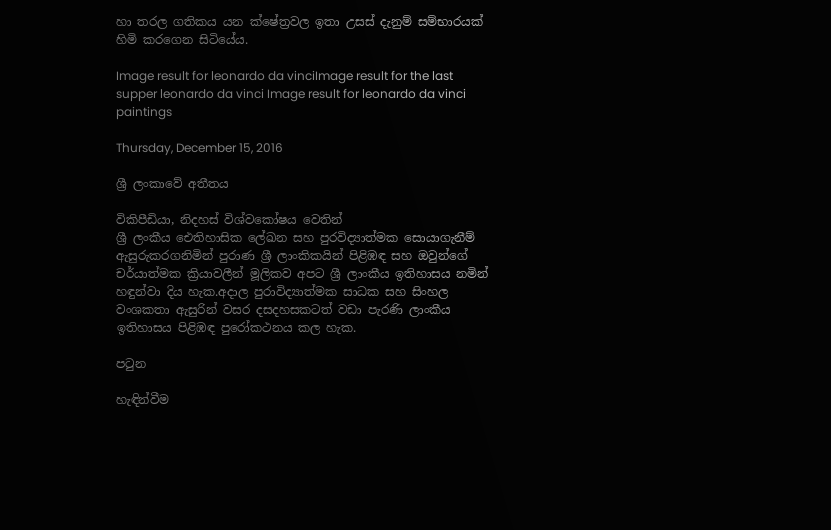හා තරල ගතිකය යන ක්ෂේත්‍රවල ඉතා උසස් දැනුම් සම්භාරයක් හිමි කරගෙන සිටියේය.

Image result for leonardo da vinciImage result for the last supper leonardo da vinci Image result for leonardo da vinci paintings

Thursday, December 15, 2016

ශ්‍රී ලංකාවේ අතීතය

විකිපීඩියා, නිදහස් විශ්වකෝෂය වෙතින්
ශ්‍රී ලංකීය ඓතිහාසික ලේඛන සහ පුරවිද්‍යාත්මක සොයාගැනීම් ඇසුරුකරගනිමින් පුරාණ ශ්‍රී ලාංකිකයින් පිළිඹඳ සහ ඔවුන්ගේ චර්යාත්මක ක්‍රියාවලීන් මූලිකව අපට ශ්‍රී ලාංකීය ඉතිහාසය නමින් හඳුන්වා දිය හැක.අදාල පුරාවිද්‍යාත්මක සාධක සහ සිංහල වංශකතා ඇසුරින් වසර දසදහසකටත් වඩා පැරණි ලාංකීය ඉතිහාසය පිළිඹඳ පුරෝකථනය කල හැක.

පටුන

හැඳින්වීම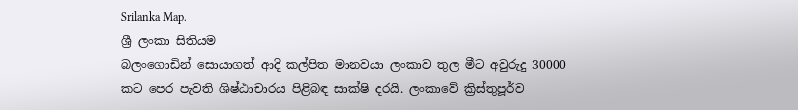Srilanka Map.
ශ්‍රී ලංකා සිතියම
බලංගොඩින් සොයාගත් ආදි කල්පිත මානවයා ලංකාව තුල මීට අවුරුදු 30000 කට පෙර පැවති ශිෂ්ඨාචාරය පිළිබඳ සාක්ෂි දරයි. ලංකාවේ ක්‍රිස්තුපූර්ව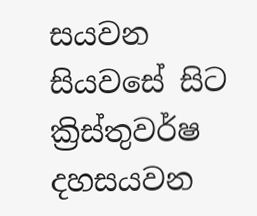සයවන සියවසේ සිට ක්‍රිස්තුවර්ෂ දහසයවන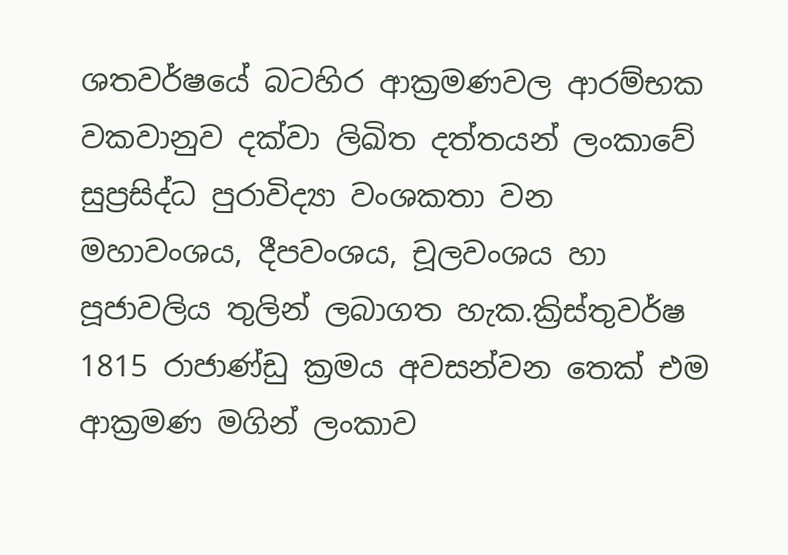ශතවර්ෂයේ බටහිර ආක්‍රමණවල ආරම්භක වකවානුව දක්වා ලිඛිත දත්තයන් ලංකාවේ සුප්‍රසිද්ධ පුරාවිද්‍යා වංශකතා වන මහාවංශය, දීපවංශය, චූලවංශය හා පූජාවලිය තුලින් ලබාගත හැක.ක්‍රිස්තුවර්ෂ 1815 රාජාණ්ඩු ක්‍රමය අවසන්වන තෙක් එම ආක්‍රමණ මගින් ලංකාව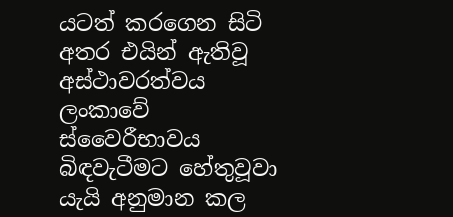යටත් කරගෙන සිටි අතර එයින් ඇතිවූ අස්ථාවරත්වය ලංකාවේ ස්වෛරීභාවය බිඳවැටීමට හේතුවූවා යැයි අනුමාන කල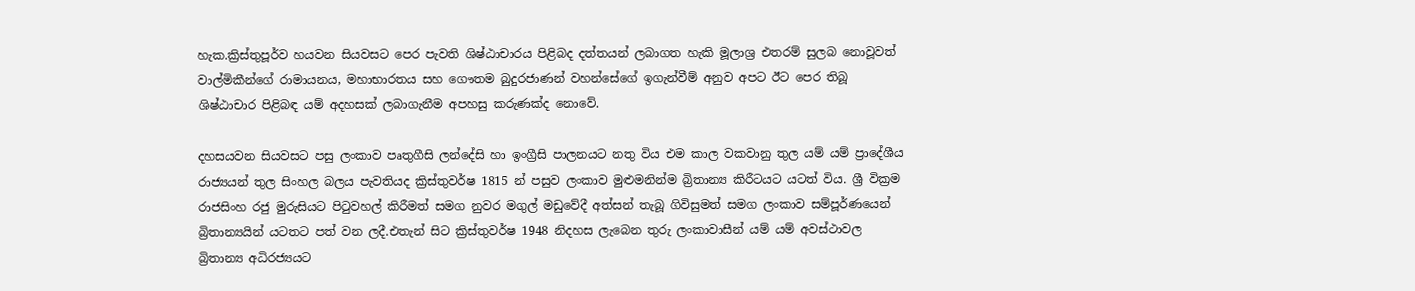හැක.ක්‍රිස්තුපූර්ව හයවන සියවසට පෙර පැවති ශිෂ්ඨාචාරය පිළිබද දත්තයන් ලබාගත හැකි මූලාශ්‍ර එතරම් සුලබ නොවූවත් වාල්මිකීන්ගේ රාමායනය, මහාභාරතය සහ ගෞතම බුදුරජාණන් වහන්සේගේ ඉගැන්වීම් අනුව අපට ඊට පෙර තිබූ ශිෂ්ඨාචාර පිළිබඳ යම් අදහසක් ලබාගැනීම අපහසු කරුණක්ද නොවේ.

දහසයවන සියවසට පසු ලංකාව පෘතුගීසි ලන්දේසි හා ඉංග්‍රීසි පාලනයට නතු විය එම කාල වකවානු තුල යම් යම් ප්‍රාදේශීය රාජ්‍යයන් තුල සිංහල බලය පැවතියද ක්‍රිස්තුවර්ෂ 1815 න් පසුව ලංකාව මුළුමනින්ම බ්‍රිතාන්‍ය කිරීටයට යටත් විය. ශ්‍රී වික්‍රම රාජසිංහ රජු මුරුසියට පිටුවහල් කිරීමත් සමග නුවර මගුල් මඩුවේදී අත්සන් තැබූ ගිවිසුමත් සමග ලංකාව සම්පූර්ණයෙන් බ්‍රිතාන්‍යයින් යටතට පත් වන ලදී.එතැන් සිට ක්‍රිස්තුවර්ෂ 1948 නිදහස ලැබෙන තුරු ලංකාවාසීන් යම් යම් අවස්ථාවල බ්‍රිතාන්‍ය අධිරජ්‍යයට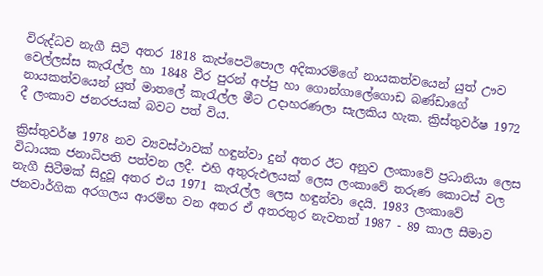විරුද්ධව නැගී සිටි අතර 1818 කැප්පෙටිපොල අදිකාරම්ගේ නායකත්වයෙන් යුත් ඌව වෙල්ලස්ස කැරැල්ල හා 1848 වීර පුරන් අප්පු හා ගොන්ගාලේගොඩ බණ්ඩාගේ නායකත්වයෙන් යුත් මාතලේ කැරැල්ල මීට උදාහරණලා සැලකිය හැක. ක්‍රිස්තුවර්ෂ 1972 දී ලංකාව ජනරජයක් බවට පත් විය.

ක්‍රිස්තුවර්ෂ 1978 නව ව්‍යවස්ථාවක් හඳුන්වා දුන් අතර ඊට අනුව ලංකාවේ ප්‍රධානියා ලෙස විධායක ජනාධිපති පත්වන ලදී. එහි අතුරුඵලයක් ලෙස ලංකාවේ තරුණ කොටස් වල නැගී සිටීමක් සිදුවූ අතර එය 1971 කැරැල්ල ලෙස හඳුන්වා දෙයි. 1983 ලංකාවේ ජනවාර්ගික අරගලය ආරම්භ වන අතර ඒ අතරතුර නැවතත් 1987 - 89 කාල සීමාව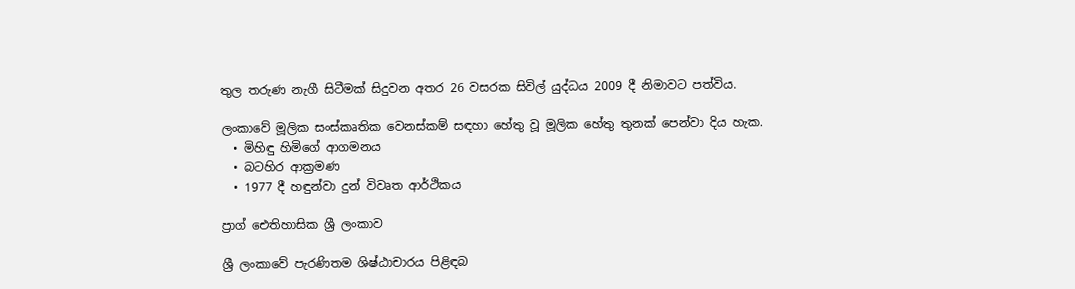තුල තරුණ නැගී සිටීමක් සිදුවන අතර 26 වසරක සිවිල් යුද්ධය 2009 දී නිමාවට පත්විය.

ලංකාවේ මූලික සංස්කෘතික වෙනස්කම් සඳහා හේතු වූ මූලික හේතු තුනක් පෙන්වා දිය හැක.
  • මිහිඳු හිමිගේ ආගමනය
  • බටහිර ආක්‍රමණ
  • 1977 දී හඳුන්වා දුන් විවෘත ආර්ථිකය

ප්‍රාග් ඓතිහාසික ශ්‍රී ලංකාව

ශ්‍රී ලංකාවේ පැරණිතම ශිෂ්ඨාචාරය පිළිඳබ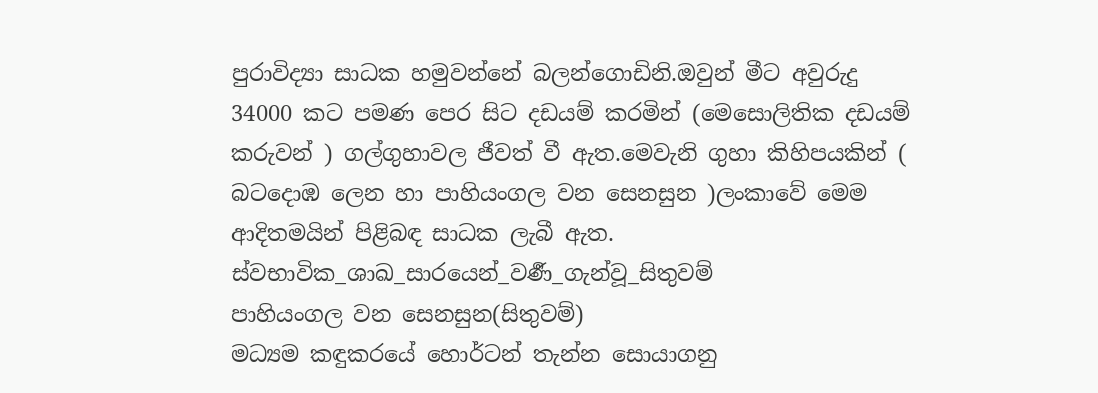පුරාවිද්‍යා සාධක හමුවන්නේ බලන්ගොඩිනි.ඔවුන් මීට අවුරුදු 34000 කට පමණ පෙර සිට දඩයම් කරමින් (මෙසොලිතික දඩයම් කරුවන් ) ගල්ගුහාවල ජීවත් වී ඇත.මෙවැනි ගුහා කිහිපයකින් ( බටදොඹ ලෙන හා පාහියංගල වන සෙනසුන )ලංකාවේ මෙම ආදිතමයින් පිළිබඳ සාධක ලැබී ඇත.
ස්වභාවික_ශාඛ_සාරයෙන්_වර්‍ණ_ගැන්වූ_සිතුවම්
පාහියංගල වන සෙනසුන(සිතුවම්)
මධ්‍යම කඳුකරයේ හොර්ටන් තැන්න සොයාගනු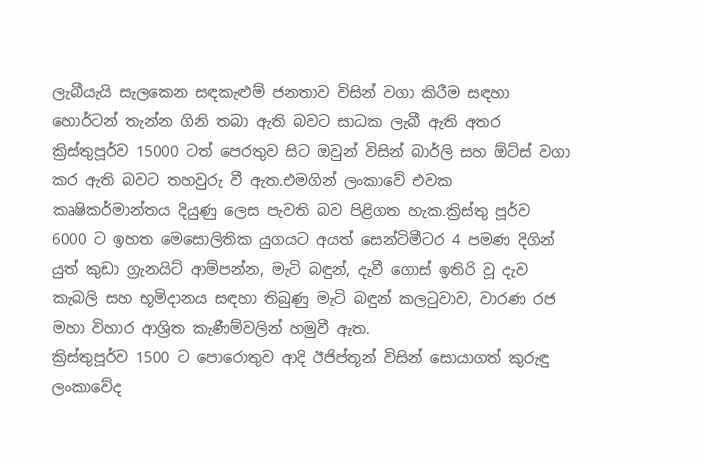ලැබීයැයි සැලකෙන සඳකැළුම් ජනතාව විසින් වගා කිරීම සඳහා හොර්ටන් තැන්න ගිනි තබා ඇති බවට සාධක ලැබී ඇති අතර ක්‍රිස්තුපූර්ව 15000 ටත් පෙරතුව සිට ඔවුන් විසින් බාර්ලි සහ ඕට්ස් වගා කර ඇති බවට තහවුරු වී ඇත.එමගින් ලංකාවේ එවක කෘෂිකර්මාන්තය දියුණු ලෙස පැවති බව පිළිගත හැක.ක්‍රිස්තු පූර්ව 6000 ට ඉහත මෙසොලිතික යුගයට අයත් සෙන්ටිමීටර 4 පමණ දිගින් යුත් කුඩා ග්‍රැනයිට් ආම්පන්න, මැටි බඳුන්, දැවී ගොස් ඉතිරි වූ දැව කැබලි සහ භූමිදානය සඳහා තිබුණු මැටි බඳුන් කලටුවාව, වාරණ රජ මහා විහාර ආශ්‍රිත කැණීම්වලින් හමුවී ඇත.
ක්‍රිස්තුපූර්ව 1500 ට පොරොතුව ආදි ඊජිප්තූන් විසින් සොයාගත් කුරුඳු ලංකාවේද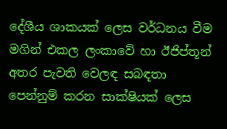දේශීය ශාකයක් ලෙස වර්ධනය වීම මගින් එකල ලංකාවේ හා ඊජිප්තූන් අතර පැවති වෙලඳ සබඳතා පෙන්නුම් කරන සාක්ෂියක් ලෙස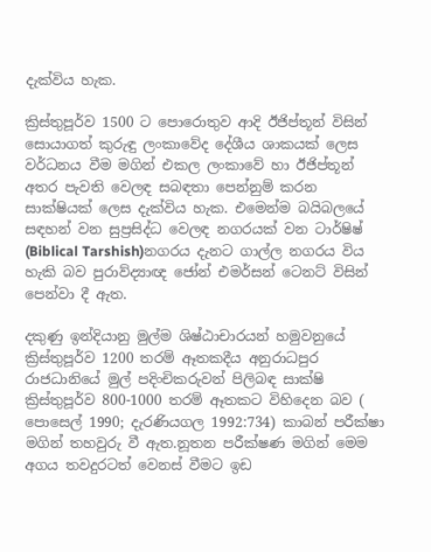දැක්විය හැක.

ක්‍රිස්තුපූර්ව 1500 ට පොරොතුව ආදි ඊජිප්තූන් විසින් සොයාගත් කුරුඳු ලංකාවේද දේශීය ශාකයක් ලෙස වර්ධනය වීම මගින් එකල ලංකාවේ හා ඊජිප්තූන් අතර පැවති වෙලඳ සබඳතා පෙන්නුම් කරන සාක්ෂියක් ලෙස දැක්විය හැක. එමෙන්ම බයිබලයේ සඳහන් වන සුප්‍රසිද්ධ වෙලඳ නගරයක් වන ටාර්ෂිෂ් (Biblical Tarshish)නගරය දැනට ගාල්ල නගරය විය හැකි බව පුරාව්ද්‍යාඥ ජෝන් එමර්සන් ටෙනට් විසින් පෙන්වා දී ඇත.

දකුණු ඉන්දියානු මුල්ම ශිෂ්ඨාචාරයන් හමුවනුයේ ක්‍රිස්තුපූර්ව 1200 තරම් ඈතකදීය අනුරාධපුර රාජධානියේ මුල් පදිංචිකරුවන් පිලිබඳ සාක්ෂි ක්‍රිස්තුපූර්ව 800-1000 තරම් ඈතකට විහිදෙන බව ( පොසෙල් 1990; දැරණියගල 1992:734) කාබන් පරීක්ෂා මගින් තහවුරු වී ඇත.නූතන පරීක්ෂණ මගින් මෙම අගය තවදුරටත් වෙනස් වීමට ඉඩ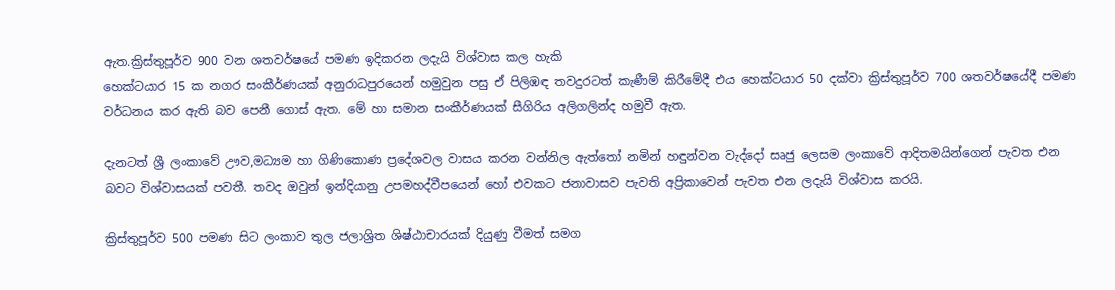ඇත.ක්‍රිස්තුපූර්ව 900 වන ශතවර්ෂයේ පමණ ඉදිකරන ලදැයි විශ්වාස කල හැකි
හෙක්ටයාර 15 ක නගර සංකීර්ණයක් අනුරාධපුරයෙන් හමුවුන පසු ඒ පිලිඹඳ තවදුරටත් කැණීම් කිරීමේදී එය හෙක්ටයාර 50 දක්වා ක්‍රිස්තුපූර්ව 700 ශතවර්ෂයේදී පමණ වර්ධනය කර ඇති බව පෙනී ගොස් ඇත. මේ හා සමාන සංකීර්ණයක් සීගිරිය අලිගලින්ද හමුවී ඇත.

දැනටත් ශ්‍රී ලංකාවේ ඌව,මධ්‍යම හා ගිණිකොණ ප්‍රදේශවල වාසය කරන වන්නිල ඇත්තෝ නමින් හඳුන්වන වැද්දෝ සෘජු ලෙසම ලංකාවේ ආදිතමයින්ගෙන් පැවත එන බවට විශ්වාසයක් පවතී. තවද ඔවුන් ඉන්දියානු උපමහද්වීපයෙන් හෝ එවකට ජනාවාසව පැවති අප්‍රිකාවෙන් පැවත එන ලදැයි විශ්වාස කරයි.

ක්‍රිස්තුපූර්ව 500 පමණ සිට ලංකාව තුල ජලාශ්‍රිත ශිෂ්ඨාචාරයක් දියුණු වීමත් සමග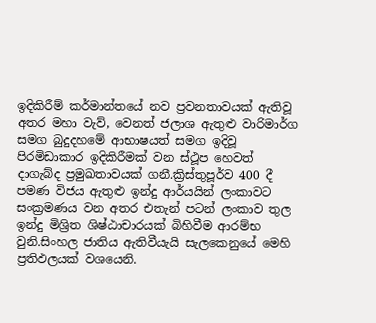ඉදිකිරීම් කර්මාන්තයේ නව ප්‍රවනතාවයක් ඇතිවූ අතර මහා වැව්, වෙනත් ජලාශ ඇතුළු වාරිමාර්ග සමග බුදුදහමේ ආභාෂයත් සමග ඉදිවූ පිරමිඩාකාර ඉදිකිරීමක් වන ස්ථූප හෙවත් දාගැබ්ද ප්‍රමුඛතාවයක් ගනී.ක්‍රිස්තුපූර්ව 400 දී පමණ විජය ඇතුළු ඉන්දු ආර්යයින් ලංකාවට සංක්‍රමණය වන අතර එතැන් පටන් ලංකාව තුල ඉන්දු මිශ්‍රිත ශිෂ්ඨාචාරයක් බිහිවීම ආරම්භ වුනි.සිංහල ජාතිය ඇතිවීයැයි සැලකෙනුයේ මෙහි ප්‍රතිඵලයක් වශයෙනි.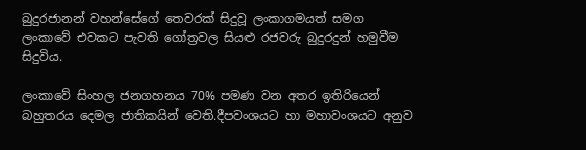බුදුරජානන් වහන්සේගේ තෙවරක් සිදුවූ ලංකාගමයත් සමග ලංකාවේ එවකට පැවති ගෝත්‍රවල සියළු රජවරු බුදුරදුන් හමුවීම සිදුවිය.

ලංකාවේ සිංහල ජනගහනය 70% පමණ වන අතර ඉතිරියෙන් බහුතරය දෙමල ජාතිකයින් වෙති.දීපවංශයට හා මහාවංශයට අනුව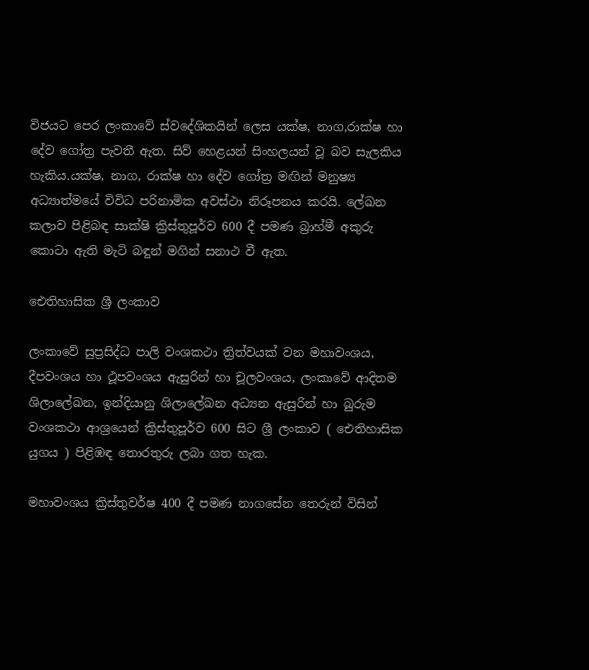විජයට පෙර ලංකාවේ ස්වදේශිකයින් ලෙස යක්ෂ, නාග,රාක්ෂ හා දේව ගෝත්‍ර පැවතී ඇත. සිව් හෙළයන් සිංහලයන් වූ බව සැලකිය හැකිය.යක්ෂ, නාග, රාක්ෂ හා දේව ගෝත්‍ර මඟින් මනුෂ්‍ය අධ්‍යාත්මයේ විවිධ පරිනාමික අවස්ථා නිරූපනය කරයි. ලේඛන කලාව පිළිබඳ සාක්ෂි ක්‍රිස්තුපූර්ව 600 දී පමණ බ්‍රාහ්මී අකුරු කොටා ඇති මැටි බඳුන් මගින් සනාථ වී ඇත.

ඓතිහාසික ශ්‍රී ලංකාව

ලංකාවේ සුප්‍රසිද්ධ පාලි වංශකථා ත්‍රිත්වයක් වන මහාවංශය, දීපවංශය හා ථූපවංශය ඇසුරින් හා චූලවංශය, ලංකාවේ ආදිතම ශිලාලේඛන, ඉන්දියානු ශිලාලේඛන අධ්‍යන ඇසුරින් හා බුරුම වංශකථා ආශ්‍රයෙන් ක්‍රිස්තුපූර්ව 600 සිට ශ්‍රී ලංකාව ( ඓතිහාසික යුගය ) පිළිඹඳ තොරතුරු ලබා ගත හැක.

මහාවංශය ක්‍රිස්තුවර්ෂ 400 දී පමණ නාගසේන තෙරුන් විසින්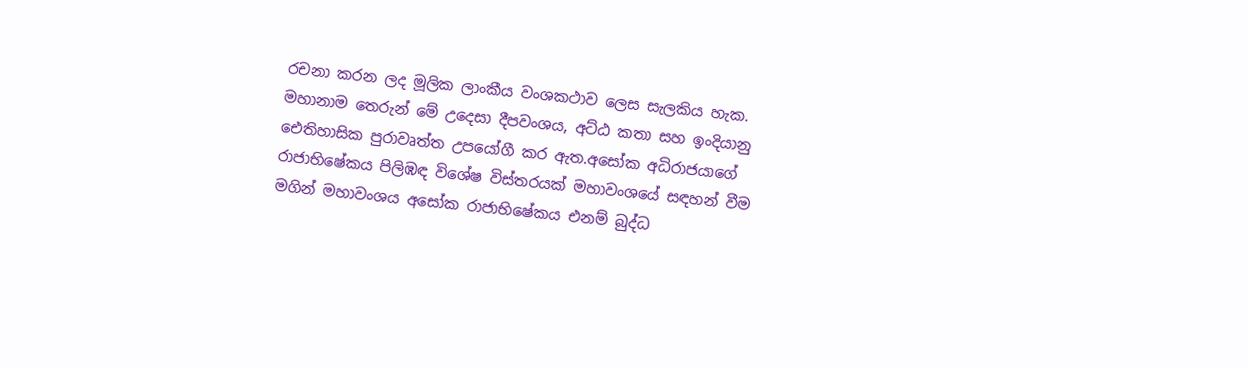රචනා කරන ලද මූලික ලාංකීය වංශකථාව ලෙස සැලකිය හැක. මහානාම තෙරුන් මේ උදෙසා දීපවංශය, අට්ඨ කතා සහ ඉංදියානු ඓතිහාසික පුරාවෘත්ත උපයෝගී කර ඇත.අසෝක අධිරාජයාගේ රාජාභිෂේකය පිලිඹඳ විශේෂ විස්තරයක් මහාවංශයේ සඳහන් වීම මගින් මහාවංශය අසෝක රාජාභිෂේකය එනම් බුද්ධ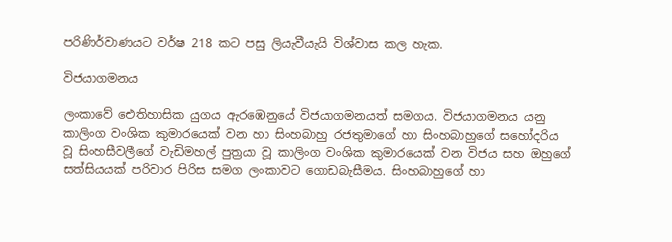පරිණිර්වාණයට වර්ෂ 218 කට පසු ලියැවීයැ‍යි විශ්වාස කල හැක.

විජයාගමනය

ලංකාවේ ඓතිහාසික යුගය ඇරඹෙනුයේ විජයාගමනයත් සමගය. විජයාගමනය යනු කාලිංග වංශික කුමාරයෙක් වන හා සිංහබාහු රජතුමාගේ හා සිංහබාහුගේ සහෝදරිය වූ සිංහසීවලීගේ වැඩිමහල් පුත්‍රයා වූ කාලිංග වංශික කුමාරයෙක් වන විජය සහ ඔහුගේ සත්සියයක් පරිවාර පිරිස සමග ලංකාවට ගොඩබැසීමය. සිංහබාහුගේ හා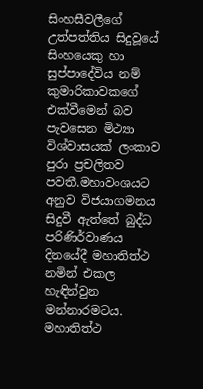සිංහසීවලීගේ උත්පත්තිය සිදුවූයේ සිංහයෙකු හා සුප්පාදේවිය නම් කුමාරිකාවකගේ එක්වීමෙන් බව පැවසෙන මිථ්‍යා විශ්වාසයක් ලංකාව පුරා ප්‍රචලිතව පවතී.මහාවංශයට අනුව විජයාගමනය සිදුවී ඇත්තේ බුද්ධ පරිණිර්වාණය දිනයේදී මහාතිත්ථ නමින් එකල හැඳින්වුන මන්නාරමටය. මහාතිත්ථ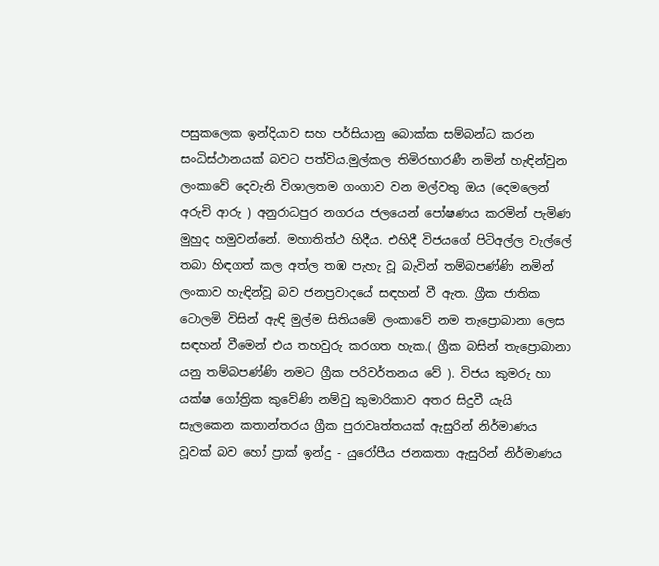පසුකලෙක ඉන්දියාව සහ පර්සියානු බොක්ක සම්බන්ධ කරන සංධිස්ථානයක් බවට පත්විය.මුල්කල තිමිරභාරණී නමින් හැඳින්වුන ලංකාවේ දෙවැනි විශාලතම ගංගාව වන මල්වතු ඔය (දෙමලෙන් අරුචි ආරු ) අනුරාධපුර නගරය ජලයෙන් පෝෂණය කරමින් පැමිණ මුහුද හමුවන්නේ. මහාතිත්ථ හිදීය. එහිදී විජයගේ පිටිඅල්ල වැල්ලේ තබා හිඳගත් කල අත්ල තඹ පැහැ වූ බැවින් තම්බපණ්ණි නමින් ලංකාව හැඳින්වූ බව ජනප්‍රවාදයේ සඳහන් වී ඇත. ග්‍රීක ජාතික ටොලමි විසින් ඇඳි මුල්ම සිතියමේ ලංකාවේ නම තැප්‍රොබානා ලෙස සඳහන් වීමෙන් එය තහවුරු කරගත හැක.( ග්‍රීක බසින් තැප්‍රොබානා යනු තම්බපණ්ණි නමට ග්‍රීක පරිවර්තනය වේ ). විජය කුමරු හා යක්ෂ ගෝත්‍රික කුවේණි නම්වු කුමාරිකාව අතර සිදුවී යැයි සැලකෙන කතාන්තරය ග්‍රීක පුරාවෘත්තයක් ඇසුරින් නිර්මාණය වූවක් බව හෝ ප්‍රාක් ඉන්දු - යුරෝපීය ජනකතා ඇසුරින් නිර්මාණය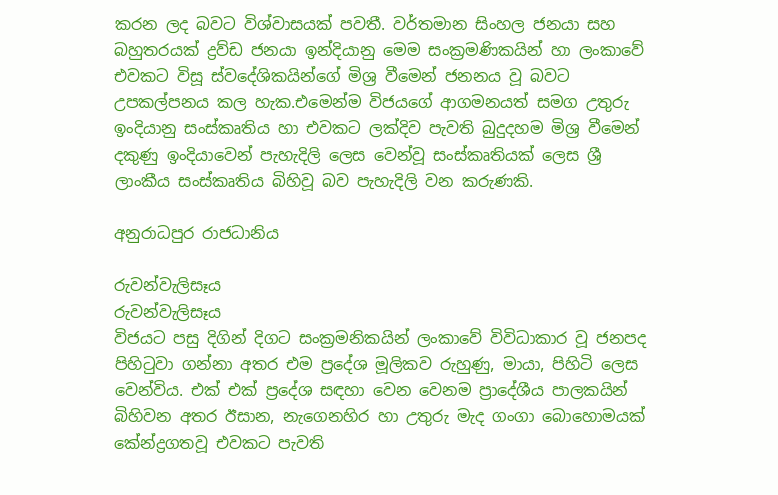කරන ලද බවට විශ්වාසයක් පවතී. වර්තමාන සිංහල ජනයා සහ බහුතරයක් ද්‍රව්ඩ ජනයා ඉන්දියානු මෙම සංක්‍රමණිකයින් හා ලංකාවේ එවකට විසූ ස්වදේශිකයින්ගේ මිශ්‍ර වීමෙන් ජනනය වූ බවට උපකල්පනය කල හැක.එමෙන්ම විජයගේ ආගමනයත් සමග උතුරු ඉංදියානු සංස්කෘතිය හා එවකට ලක්දිව පැවති බුදුදහම මිශ්‍ර වීමෙන් දකුණු ඉංදියාවෙන් පැහැදිලි ලෙස වෙන්වූ සංස්කෘතියක් ලෙස ශ්‍රී ලාංකීය සංස්කෘතිය බිහිවූ බව පැහැදිලි වන කරුණකි.

අනුරාධපුර රාජධානිය

රුවන්වැලිසෑය
රුවන්වැලිසෑය
විජයට පසු දිගින් දිගට සංක්‍රමනිකයින් ලංකාවේ විවිධාකාර වූ ජනපද පිහිටුවා ගන්නා අතර එම ප්‍රදේශ මූලිකව රුහුණු, මායා, පිහිටි ලෙස වෙන්විය. එක් එක් ප්‍රදේශ සඳහා වෙන වෙනම ප්‍රාදේශීය පාලකයින් බිහිවන අතර ඊසාන, නැගෙනහිර හා උතුරු මැද ගංගා බොහොමයක් කේන්ද්‍රගතවූ එවකට පැවති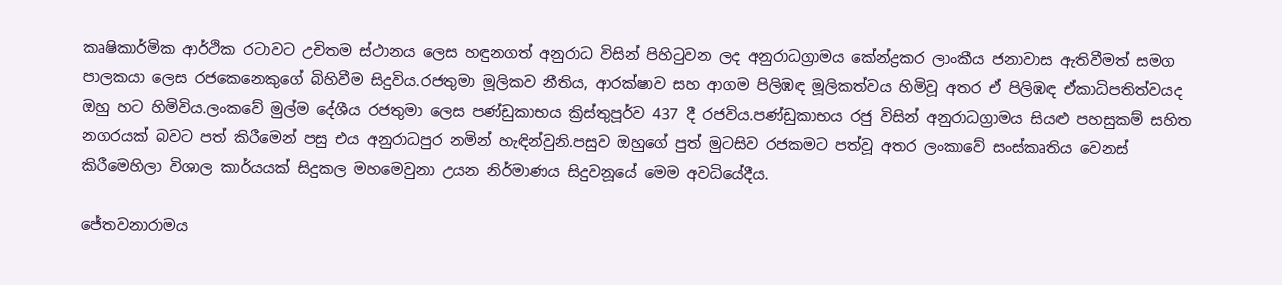කෘෂිකාර්මික ආර්ථික රටාවට උචිතම ස්ථානය ලෙස හඳුනගත් අනුරාධ විසින් පිහිටුවන ලද අනුරාධග්‍රාමය කේන්ද්‍රකර ලාංකීය ජනාවාස ඇතිවීමත් සමග පාලකයා ලෙස රජකෙනෙකුගේ බිහිවීම සිදුවිය.රජතුමා මූලිකව නීතිය, ආරක්ෂාව සහ ආගම පිලිඹඳ මූලිකත්වය හිමිවූ අතර ඒ පිලිඹඳ ඒකාධිපතිත්වයද ඔහු හට හිමිවිය.ලංකවේ මුල්ම දේශීය රජතුමා ලෙස පණ්ඩුකාභය ක්‍රිස්තුපූර්ව 437 දී රජවිය.පණ්ඩුකාභය රජු විසින් අනුරාධග්‍රාමය සියළු පහසුකම් සහිත නගරයක් බවට පත් කිරීමෙන් පසු එය අනුරාධපුර නමින් හැඳින්වුනි.පසුව ඔහුගේ පුත් මුටසිව රජකමට පත්වූ අතර ලංකාවේ සංස්කෘතිය වෙනස් කිරීමෙහිලා විශාල කාර්යයක් සිදුකල මහමෙවුනා උයන නිර්මාණය සිදුවනූයේ මෙම අවධියේදීය.

ජේතවනාරාමය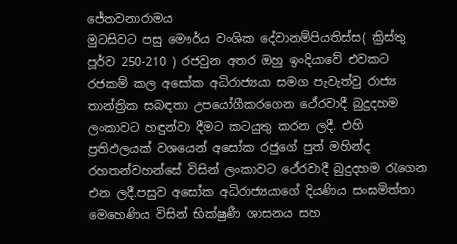ජේතවනාරාමය
මුටසිවට පසු මෞර්ය වංශික දේවානම්පියතිස්ස( ක්‍රිස්තු පූර්ව 250-210 ) රජවුන අතර ඔහු ඉංදියාවේ එවකට රජකම් කල අසෝක අධිරාජ්‍යයා සමග පැවැත්වු රාජ්‍ය තාන්ත්‍රික සබඳතා උපයෝගීකරගෙන ථේරවාදී බුදුදහම ලංකාවට හඳුන්වා දීමට කටයුතු කරන ලදී. එහි ප්‍රතිඵලයක් වශයෙන් අසෝක රජුගේ පුත් මහින්ද රහතන්වහන්සේ විසින් ලංකාවට ථේරවාදී බුදුදහම රැගෙන එන ලදී.පසුව අසෝක අධිරාජ්‍යයාගේ දියණිය සංඝමිත්තා මෙහෙණිය විසින් භික්ෂුණී ශාසනය සහ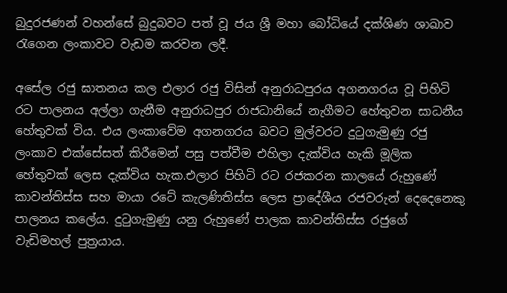බුදුරජණන් වහන්සේ බුදුබවට පත් වූ ජය ශ්‍රී මහා බෝධියේ දක්ශිණ ශාඛාව රැගෙන ලංකාවට වැඩම කරවන ලදී.

අසේල රජු ඝාතනය කල එලාර රජු විසින් අනුරාධපුරය අගනගරය වූ පිහිටි රට පාලනය අල්ලා ගැනීම අනුරාධපුර රාජධානියේ නැගීමට හේතුවන සාධනීය හේතුවක් විය. එය ලංකාවේම අගනගරය බවට මුල්වරට දුටුගැමුණු රජු ලංකාව එක්සේසත් කිරීමෙන් පසු පත්වීම එහිලා දැක්විය හැකි මූලික හේතුවක් ලෙස දැක්විය හැක.එලාර පිහිටි රට රජකරන කාලයේ රුහුණේ කාවන්තිස්ස සහ මායා රටේ කැලණිතිස්ස ලෙස ප්‍රාදේශීය රජවරුන් දෙදෙනෙකු පාලනය කලේය. දුටුගැමුණු යනු රුහුණේ පාලක කාවන්තිස්ස රජුගේ වැඩිමහල් පුත්‍රයාය.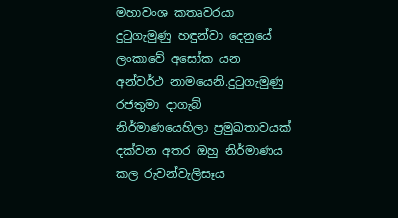මහාවංශ කතෘවරයා දුටුගැමුණු හඳුන්වා දෙනුයේ ලංකාවේ අසෝක යන අන්වර්ථ නාමයෙනි.දුටුගැමුණු රජතුමා දාගැබ් නිර්මාණයෙහිලා ප්‍රමුඛතාවයක් දක්වන අතර ඔහු නිර්මාණය කල රුවන්වැලිසෑය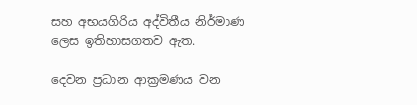සහ අභයගිරිය අද්විතීය නිර්මාණ ලෙස ඉතිහාසගතව ඇත.

දෙවන ප්‍රධාන ආක්‍රමණය වන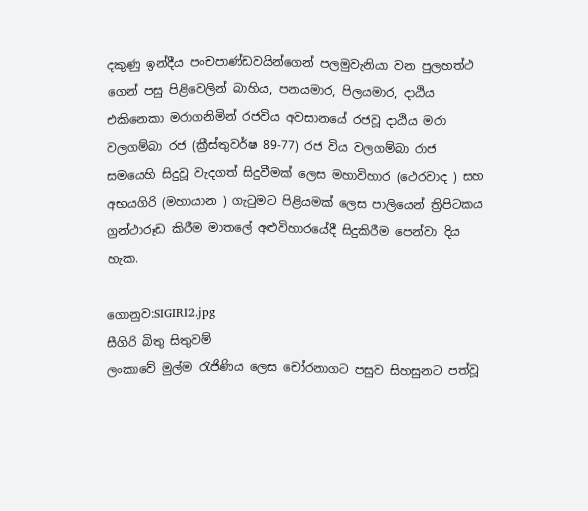දකුණු ඉන්දීය පංචපාණ්ඩවයින්ගෙන් පලමුවැනියා වන පුලහත්ථ ගෙන් පසු පිළිවෙලින් බාහිය, පනයමාර, පිලයමාර, දාඨිය එකිනෙකා මරාගනිමින් රජවිය අවසානයේ රජවූ දාඨිය මරා වලගම්බා රජ (ක්‍රීස්තුවර්ෂ 89-77) රජ විය වලගම්බා රාජ සමයෙහි සිදුවූ වැදගත් සිදුවීමක් ලෙස මහාවිහාර (ථෙරවාද ) සහ අභයගිරි (මහායාන ) ගැටුමට පිළියමක් ලෙස පාලියෙන් ත්‍රිපිටකය ග්‍රන්ථාරූඩ කිරීම මාතලේ අළුවිහාරයේදී සිදුකිරීම පෙන්වා දිය හැක.

ගොනුව:SIGIRI2.jpg
සීගිරි බිතු සිතුවම්
ලංකාවේ මුල්ම රැජිණිය ලෙස චෝරනාගට පසුව සිහසුනට පත්වූ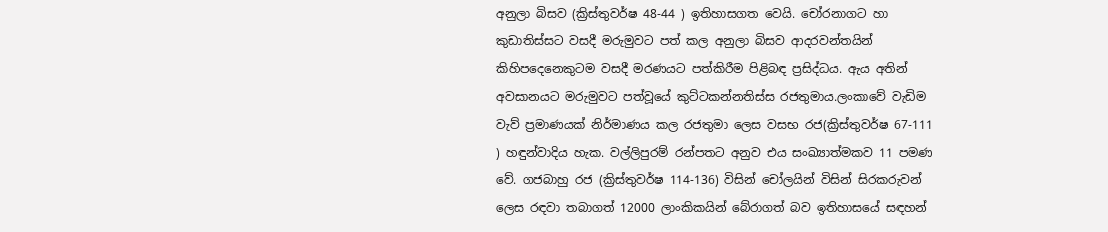අනුලා බිසව (ක්‍රිස්තුවර්ෂ 48-44 ) ඉතිහාසගත වෙයි. චෝරනාගට හා කුඩාතිස්සට වසදී මරුමුවට පත් කල අනුලා බිසව ආදරවන්තයින් කිහිපදෙනෙකුටම වසදී මරණයට පත්කිරීම පිළිබඳ ප්‍රසිද්ධය. ඇය අතින් අවසානයට මරුමුවට පත්වූයේ කුට්ටකන්නතිස්ස රජතුමාය.ලංකාවේ වැඩිම වැව් ප්‍රමාණයක් නිර්මාණය කල රජතුමා ලෙස වසභ රජ(ක්‍රිස්තුවර්ෂ 67-111 ) හඳුන්වාදිය හැක. වල්ලිපුරම් රන්පතට අනුව එය සංඛ්‍යාත්මකව 11 පමණ වේ. ගජබාහු රජ (ක්‍රිස්තුවර්ෂ 114-136) විසින් චෝලයින් විසින් සිරකරුවන් ලෙස රඳවා තබාගත් 12000 ලාංකිකයින් බේරාගත් බව ඉතිහාසයේ සඳහන්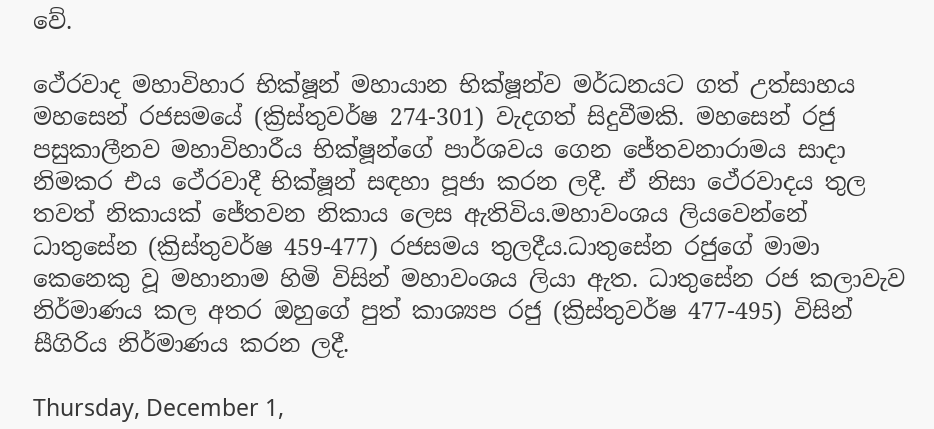වේ.

ථේරවාද මහාවිහාර භික්ෂූන් මහායාන භික්ෂූන්ව මර්ධනයට ගත් උත්සාහය මහසෙන් රජසමයේ (ක්‍රිස්තුවර්ෂ 274-301) වැදගත් සිදුවීමකි. මහසෙන් රජු පසුකාලීනව මහාවිහාරීය භික්ෂූන්ගේ පාර්ශවය ගෙන ජේතවනාරාමය සාදා නිමකර එය ථේරවාදී භික්ෂූන් සඳහා පූජා කරන ලදී. ඒ නිසා ථේරවාදය තුල තවත් නිකායක් ජේතවන නිකාය ලෙස ඇතිවිය.මහාවංශය ලියවෙන්නේ ධාතුසේන (ක්‍රිස්තුවර්ෂ 459-477) රජසමය තුලදීය.ධාතුසේන රජුගේ මාමා කෙනෙකු වූ මහානාම හිමි විසින් මහාවංශය ලියා ඇත. ධාතුසේන රජ කලාවැව නිර්මාණය කල අතර ඔහුගේ පුත් කාශ්‍යප රජු (ක්‍රිස්තුවර්ෂ 477-495) විසින් සීගිරිය නිර්මාණය කරන ලදී.

Thursday, December 1,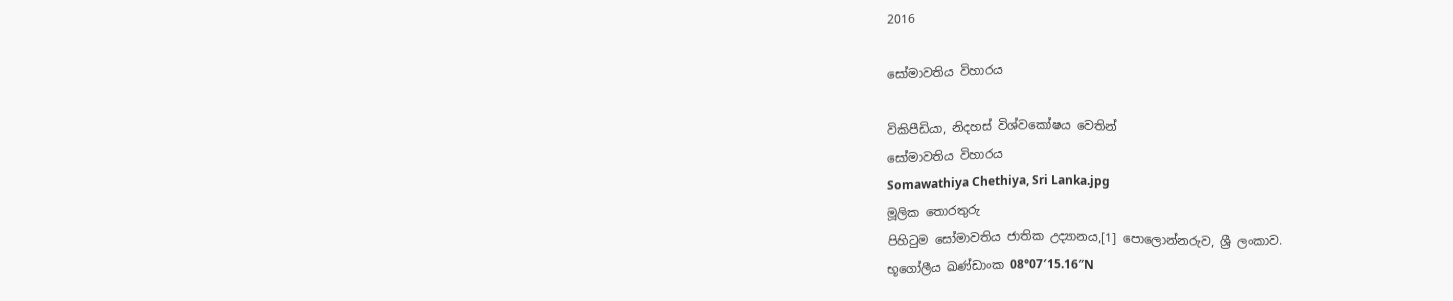2016

සෝමාවතිය විහාරය

විකිපීඩියා, නිදහස් විශ්වකෝෂය වෙතින්
සෝමාවතිය විහාරය
Somawathiya Chethiya, Sri Lanka.jpg
මූලික තොරතුරු
පිහිටුම සෝමාවතිය ජාතික උද්‍යානය,[1] පොලොන්නරුව, ශ්‍රී ලංකාව.
භූගෝලීය ඛණ්ඩාංක 08°07′15.16″N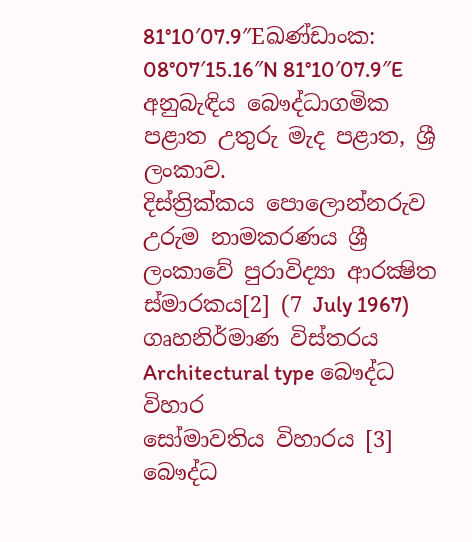81°10′07.9″Eඛණ්ඩාංක: 08°07′15.16″N 81°10′07.9″E
අනුබැඳිය බෞද්ධාගමික
පළාත උතුරු මැද පළාත, ශ්‍රී ලංකාව.
දිස්ත්‍රික්කය පොලොන්නරුව
උරුම නාමකරණය ශ්‍රී ලංකාවේ පුරාවිද්‍යා ආරක්‍ෂිත ස්මාරකය[2] (7 July 1967)
ගෘහනිර්මාණ විස්තරය
Architectural type බෞද්ධ විහාර
සෝමාවතිය විහාරය [3] බෞද්ධ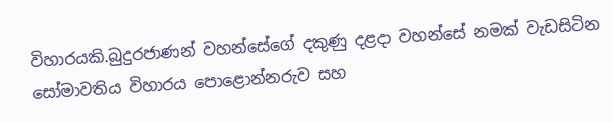විහාරයකි.බුදුරජාණන් වහන්සේගේ දකුණු දළදා වහන්සේ නමක් වැඩසිටින සෝමාවතිය විහාරය පොළොන්නරුව සහ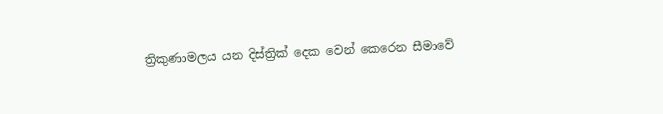ත්‍රිකුණාමලය යන දිස්ත්‍රික් දෙක වෙන් කෙරෙන සීමාවේ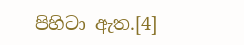පිහිටා ඇත.[4]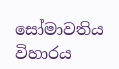සෝමාවතිය විහාරය